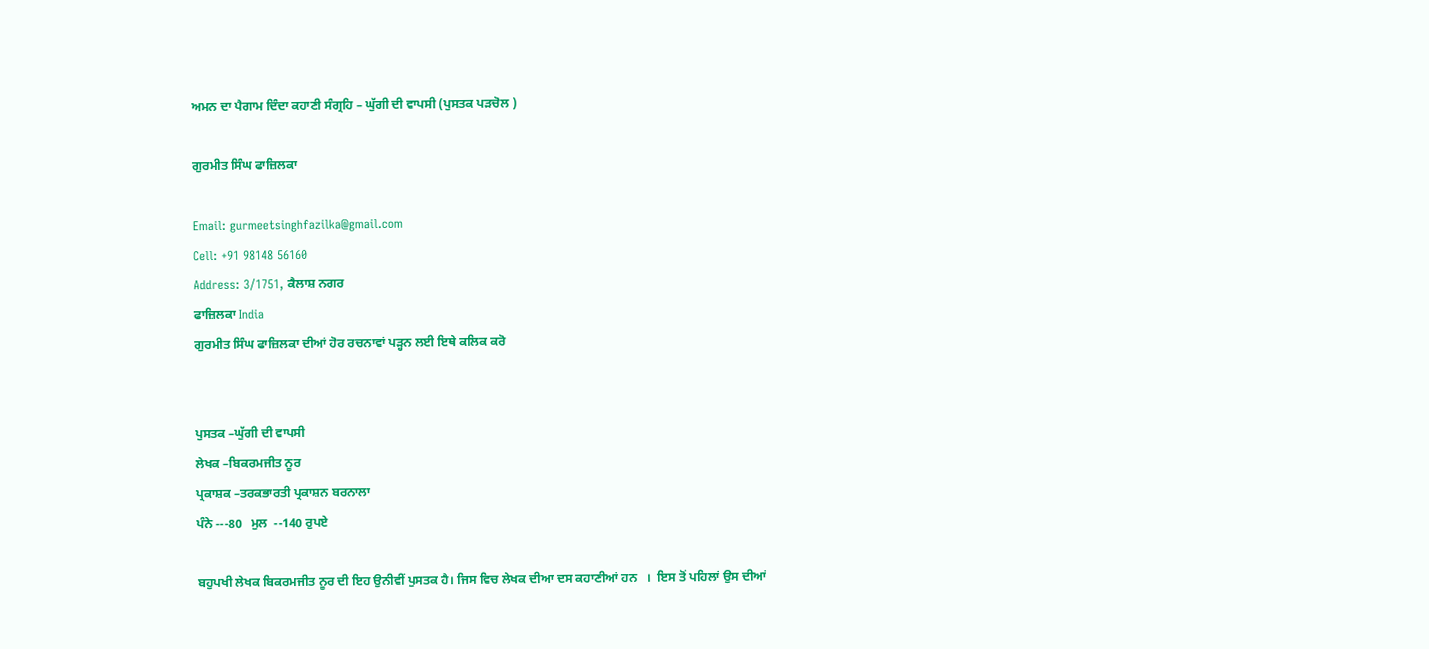ਅਮਨ ਦਾ ਪੈਗਾਮ ਦਿੰਦਾ ਕਹਾਣੀ ਸੰਗ੍ਰਹਿ – ਘੁੱਗੀ ਦੀ ਵਾਪਸੀ (ਪੁਸਤਕ ਪੜਚੋਲ )

ਗੁਰਮੀਤ ਸਿੰਘ ਫਾਜ਼ਿਲਕਾ

Email: gurmeetsinghfazilka@gmail.com
Cell: +91 98148 56160
Address: 3/1751, ਕੈਲਾਸ਼ ਨਗਰ
ਫਾਜ਼ਿਲਕਾ India
ਗੁਰਮੀਤ ਸਿੰਘ ਫਾਜ਼ਿਲਕਾ ਦੀਆਂ ਹੋਰ ਰਚਨਾਵਾਂ ਪੜ੍ਹਨ ਲਈ ਇਥੇ ਕਲਿਕ ਕਰੋ


ਪੁਸਤਕ –ਘੁੱਗੀ ਦੀ ਵਾਪਸੀ
ਲੇਖਕ –ਬਿਕਰਮਜੀਤ ਨੂਰ
ਪ੍ਰਕਾਸ਼ਕ –ਤਰਕਭਾਰਤੀ ਪ੍ਰਕਾਸ਼ਨ ਬਰਨਾਲਾ
ਪੰਨੇ ---80   ਮੁਲ  --140 ਰੁਪਏ

ਬਹੁਪਖੀ ਲੇਖਕ ਬਿਕਰਮਜੀਤ ਨੂਰ ਦੀ ਇਹ ਉਨੀਵੀਂ ਪੁਸਤਕ ਹੈ। ਜਿਸ ਵਿਚ ਲੇਖਕ ਦੀਆ ਦਸ ਕਹਾਣੀਆਂ ਹਨ   ।  ਇਸ ਤੋਂ ਪਹਿਲਾਂ ਉਸ ਦੀਆਂ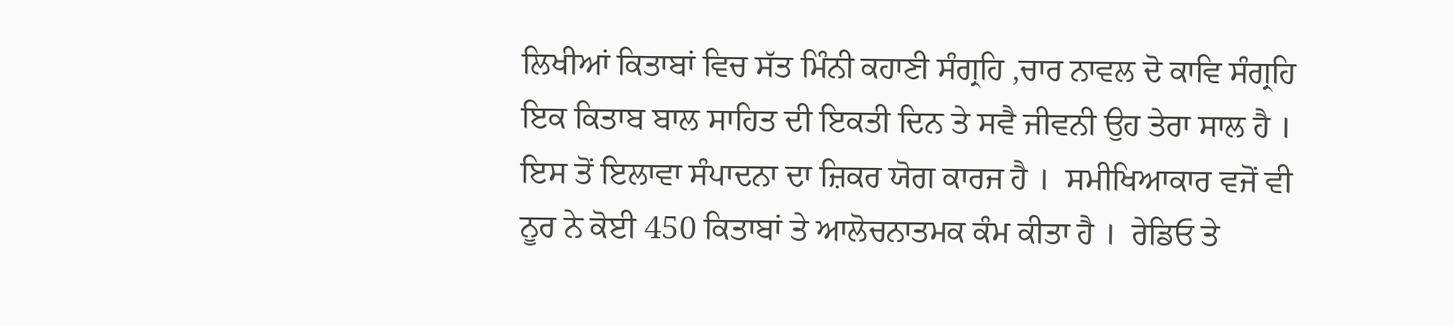ਲਿਖੀਆਂ ਕਿਤਾਬਾਂ ਵਿਚ ਸੱਤ ਮਿੰਨੀ ਕਹਾਣੀ ਸੰਗ੍ਰਹਿ ,ਚਾਰ ਨਾਵਲ ਦੋ ਕਾਵਿ ਸੰਗ੍ਰਹਿ ਇਕ ਕਿਤਾਬ ਬਾਲ ਸਾਹਿਤ ਦੀ ਇਕਤੀ ਦਿਨ ਤੇ ਸਵੈ ਜੀਵਨੀ ਉਹ ਤੇਰਾ ਸਾਲ ਹੈ ।  ਇਸ ਤੋਂ ਇਲਾਵਾ ਸੰਪਾਦਨਾ ਦਾ ਜ਼ਿਕਰ ਯੋਗ ਕਾਰਜ ਹੈ ।  ਸਮੀਖਿਆਕਾਰ ਵਜੋਂ ਵੀ ਨੂਰ ਨੇ ਕੋਈ 450 ਕਿਤਾਬਾਂ ਤੇ ਆਲੋਚਨਾਤਮਕ ਕੰਮ ਕੀਤਾ ਹੈ ।  ਰੇਡਿਓ ਤੇ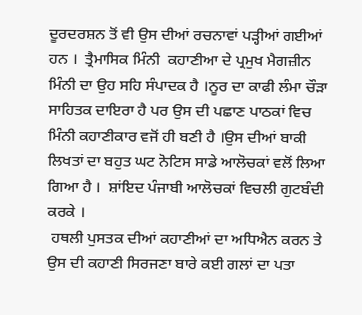ਦੂਰਦਰਸ਼ਨ ਤੋਂ ਵੀ ਉਸ ਦੀਆਂ ਰਚਨਾਵਾਂ ਪੜ੍ਹੀਆਂ ਗਈਆਂ ਹਨ ।  ਤ੍ਰੈਮਾਸਿਕ ਮਿੰਨੀ  ਕਹਾਣੀਆ ਦੇ ਪ੍ਰਮੁਖ ਮੈਗਜ਼ੀਨ ਮਿੰਨੀ ਦਾ ਉਹ ਸਹਿ ਸੰਪਾਦਕ ਹੈ ।ਨੂਰ ਦਾ ਕਾਫੀ ਲੰਮਾ ਚੌੜਾ ਸਾਹਿਤਕ ਦਾਇਰਾ ਹੈ ਪਰ ਉਸ ਦੀ ਪਛਾਣ ਪਾਠਕਾਂ ਵਿਚ ਮਿੰਨੀ ਕਹਾਣੀਕਾਰ ਵਜੋਂ ਹੀ ਬਣੀ ਹੈ ।ਉਸ ਦੀਆਂ ਬਾਕੀ ਲਿਖਤਾਂ ਦਾ ਬਹੁਤ ਘਟ ਨੋਟਿਸ ਸਾਡੇ ਆਲੋਚਕਾਂ ਵਲੋਂ ਲਿਆ ਗਿਆ ਹੈ ।  ਸ਼ਾਂਇਦ ਪੰਜਾਬੀ ਆਲੋਚਕਾਂ ਵਿਚਲੀ ਗੁਟਬੰਦੀ ਕਰਕੇ ।
 ਹਥਲੀ ਪੁਸਤਕ ਦੀਆਂ ਕਹਾਣੀਆਂ ਦਾ ਅਧਿਐਨ ਕਰਨ ਤੇ ਉਸ ਦੀ ਕਹਾਣੀ ਸਿਰਜਣਾ ਬਾਰੇ ਕਈ ਗਲਾਂ ਦਾ ਪਤਾ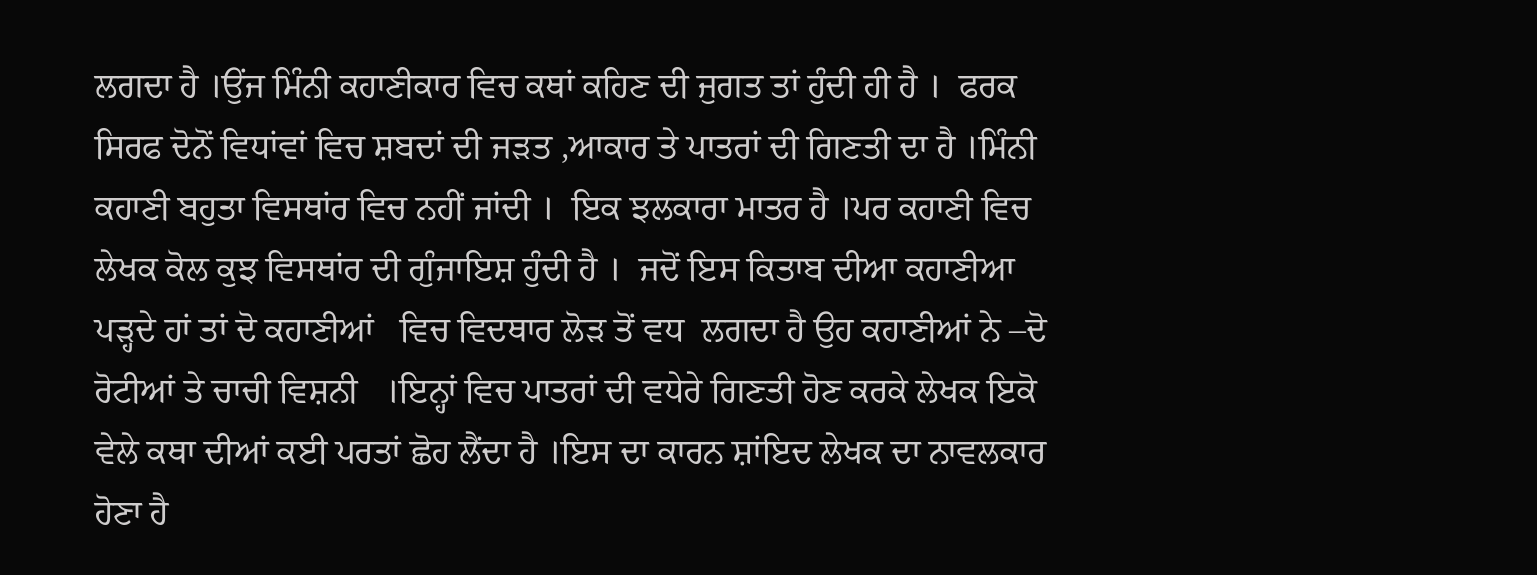ਲਗਦਾ ਹੈ ।ਉਂਜ ਮਿੰਨੀ ਕਹਾਣੀਕਾਰ ਵਿਚ ਕਥਾਂ ਕਹਿਣ ਦੀ ਜੁਗਤ ਤਾਂ ਹੁੰਦੀ ਹੀ ਹੈ ।  ਫਰਕ ਸਿਰਫ ਦੋਨੋਂ ਵਿਧਾਂਵਾਂ ਵਿਚ ਸ਼ਬਦਾਂ ਦੀ ਜੜਤ ,ਆਕਾਰ ਤੇ ਪਾਤਰਾਂ ਦੀ ਗਿਣਤੀ ਦਾ ਹੈ ।ਮਿੰਨੀ ਕਹਾਣੀ ਬਹੁਤਾ ਵਿਸਥਾਂਰ ਵਿਚ ਨਹੀਂ ਜਾਂਦੀ ।  ਇਕ ਝਲਕਾਰਾ ਮਾਤਰ ਹੈ ।ਪਰ ਕਹਾਣੀ ਵਿਚ ਲੇਖਕ ਕੋਲ ਕੁਝ ਵਿਸਥਾਂਰ ਦੀ ਗੁੰਜਾਇਸ਼ ਹੁੰਦੀ ਹੈ ।  ਜਦੋਂ ਇਸ ਕਿਤਾਬ ਦੀਆ ਕਹਾਣੀਆ ਪੜ੍ਹਦੇ ਹਾਂ ਤਾਂ ਦੋ ਕਹਾਣੀਆਂ   ਵਿਚ ਵਿਦਥਾਰ ਲੋੜ ਤੋਂ ਵਧ  ਲਗਦਾ ਹੈ ਉਹ ਕਹਾਣੀਆਂ ਨੇ –ਦੋ ਰੋਟੀਆਂ ਤੇ ਚਾਚੀ ਵਿਸ਼ਨੀ   ।ਇਨ੍ਹਾਂ ਵਿਚ ਪਾਤਰਾਂ ਦੀ ਵਧੇਰੇ ਗਿਣਤੀ ਹੋਣ ਕਰਕੇ ਲੇਖਕ ਇਕੋ ਵੇਲੇ ਕਥਾ ਦੀਆਂ ਕਈ ਪਰਤਾਂ ਛੋਹ ਲੈਂਦਾ ਹੈ ।ਇਸ ਦਾ ਕਾਰਨ ਸ਼ਾਂਇਦ ਲੇਖਕ ਦਾ ਨਾਵਲਕਾਰ ਹੋਣਾ ਹੈ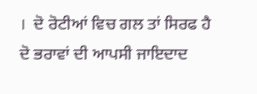।  ਦੋ ਰੋਟੀਆਂ ਵਿਚ ਗਲ ਤਾਂ ਸਿਰਫ ਹੈ ਦੋ ਭਰਾਵਾਂ ਦੀ ਆਪਸੀ ਜਾਇਦਾਦ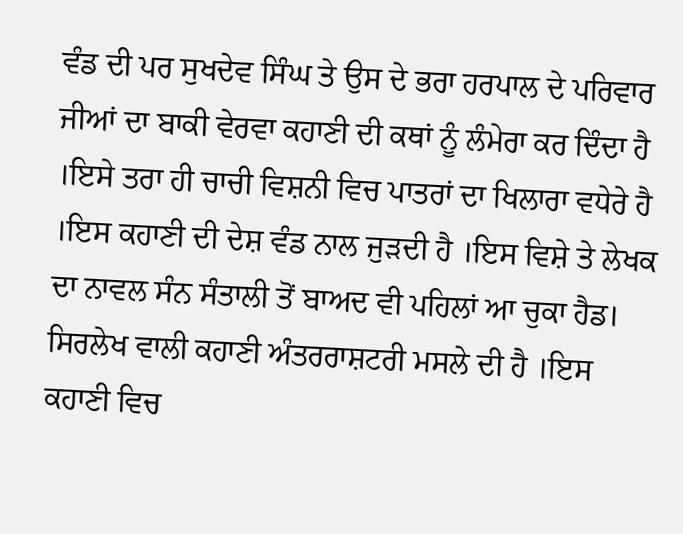ਵੰਡ ਦੀ ਪਰ ਸੁਖਦੇਵ ਸਿੰਘ ਤੇ ਉਸ ਦੇ ਭਰਾ ਹਰਪਾਲ ਦੇ ਪਰਿਵਾਰ ਜੀਆਂ ਦਾ ਬਾਕੀ ਵੇਰਵਾ ਕਹਾਣੀ ਦੀ ਕਥਾਂ ਨੂੰ ਲੰਮੇਰਾ ਕਰ ਦਿੰਦਾ ਹੈ ।ਇਸੇ ਤਰਾ ਹੀ ਚਾਚੀ ਵਿਸ਼ਨੀ ਵਿਚ ਪਾਤਰਾਂ ਦਾ ਖਿਲਾਰਾ ਵਧੇਰੇ ਹੈ ।ਇਸ ਕਹਾਣੀ ਦੀ ਦੇਸ਼ ਵੰਡ ਨਾਲ ਜੁੜਦੀ ਹੈ ।ਇਸ ਵਿਸ਼ੇ ਤੇ ਲੇਖਕ ਦਾ ਨਾਵਲ ਸੰਨ ਸੰਤਾਲੀ ਤੋਂ ਬਾਅਦ ਵੀ ਪਹਿਲਾਂ ਆ ਚੁਕਾ ਹੈਡ। ਸਿਰਲੇਖ ਵਾਲੀ ਕਹਾਣੀ ਅੰਤਰਰਾਸ਼ਟਰੀ ਮਸਲੇ ਦੀ ਹੈ ।ਇਸ ਕਹਾਣੀ ਵਿਚ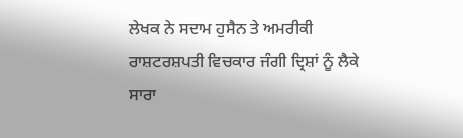ਲੇਖਕ ਨੇ ਸਦਾਮ ਹੁਸੈਨ ਤੇ ਅਮਰੀਕੀ ਰਾਸ਼ਟਰਸ਼ਪਤੀ ਵਿਚਕਾਰ ਜੰਗੀ ਦ੍ਰਿਸ਼ਾਂ ਨੂੰ ਲੈਕੇ ਸਾਰਾ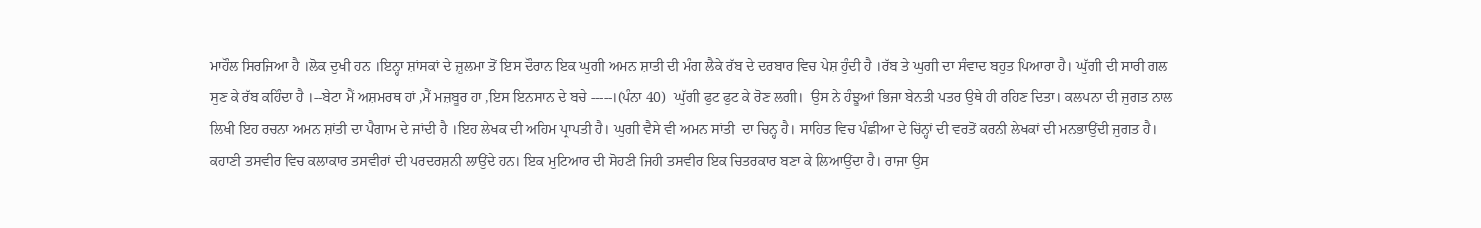ਮਾਹੌਲ ਸਿਰਜਿਆ ਹੈ ।ਲੋਕ ਦੁਖੀ ਹਨ ।ਇਨ੍ਹਾ ਸ਼ਾਂਸਕਾਂ ਦੇ ਜ਼ੁਲਮਾ ਤੋਂ ਇਸ ਦੌਰਾਨ ਇਕ ਘੁਗੀ ਅਮਨ ਸ਼ਾਤੀ ਦੀ ਮੰਗ ਲੈਕੇ ਰੱਬ ਦੇ ਦਰਬਾਰ ਵਿਚ ਪੇਸ਼ ਹੁੰਦੀ ਹੈ ।ਰੱਬ ਤੇ ਘੁਗੀ ਦਾ ਸੰਵਾਦ ਬਹੁਤ ਪਿਆਰਾ ਹੈ। ਘੁੱਗੀ ਦੀ ਸਾਰੀ ਗਲ ਸੁਣ ਕੇ ਰੱਬ ਕਹਿੰਦਾ ਹੈ ।--ਬੇਟਾ ਮੈਂ ਅਸ਼ਮਰਥ ਹਾਂ ,ਮੈਂ ਮਜ਼ਬੂਰ ਹਾ ,ਇਸ ਇਨਸਾਨ ਦੇ ਬਚੇ -----।(ਪੰਨਾ 40)  ਘੁੱਗੀ ਫੁਟ ਫੁਟ ਕੇ ਰੋਣ ਲਗੀ।  ਉਸ ਨੇ ਹੰਝੂਆਂ ਭਿਜਾ ਬੇਨਤੀ ਪਤਰ ਉਥੇ ਹੀ ਰਹਿਣ ਦਿਤਾ। ਕਲਪਨਾ ਦੀ ਜੁਗਤ ਨਾਲ ਲਿਖੀ ਇਹ ਰਚਨਾ ਅਮਨ ਸ਼ਾਂਤੀ ਦਾ ਪੈਗਾਮ ਦੇ ਜਾਂਦੀ ਹੈ ।ਇਹ ਲੇਖਕ ਦੀ ਅਹਿਮ ਪ੍ਰਾਪਤੀ ਹੈ। ਘੁਗੀ ਵੈਸੇ ਵੀ ਅਮਨ ਸਾਂਤੀ  ਦਾ ਚਿਨ੍ਹ ਹੈ। ਸਾਹਿਤ ਵਿਚ ਪੰਛੀਆ ਦੇ ਚਿਂਨ੍ਹਾਂ ਦੀ ਵਰਤੋਂ ਕਰਨੀ ਲੇਖਕਾਂ ਦੀ ਮਨਭਾਉਂਦੀ ਜੁਗਤ ਹੈ। ਕਹਾਣੀ ਤਸਵੀਰ ਵਿਚ ਕਲਾਕਾਰ ਤਸਵੀਰਾਂ ਦੀ ਪਰਦਰਸ਼ਨੀ ਲਾਉਂਦੇ ਹਨ। ਇਕ ਮੁਟਿਆਰ ਦੀ ਸੋਹਣੀ ਜਿਹੀ ਤਸਵੀਰ ਇਕ ਚਿਤਰਕਾਰ ਬਣਾ ਕੇ ਲਿਆਉਂਦਾ ਹੈ। ਰਾਜਾ ਉਸ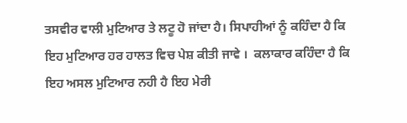ਤਸਵੀਰ ਵਾਲੀ ਮੁਟਿਆਰ ਤੇ ਲਟੂ ਹੋ ਜਾਂਦਾ ਹੈ। ਸਿਪਾਹੀਆਂ ਨੂੰ ਕਹਿੰਦਾ ਹੈ ਕਿ ਇਹ ਮੁਟਿਆਰ ਹਰ ਹਾਲਤ ਵਿਚ ਪੇਸ਼ ਕੀਤੀ ਜਾਵੇ ।  ਕਲਾਕਾਰ ਕਹਿੰਦਾ ਹੈ ਕਿ ਇਹ ਅਸਲ ਮੁਟਿਆਰ ਨਹੀ ਹੈ ਇਹ ਮੇਰੀ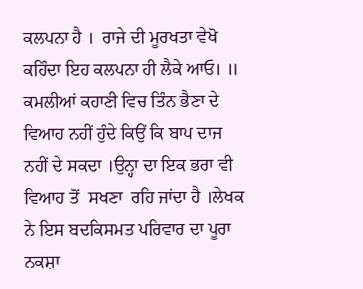ਕਲਪਨਾ ਹੈ ।  ਰਾਜੇ ਦੀ ਮੂਰਖਤਾ ਵੇਖੋ ਕਹਿੰਦਾ ਇਹ ਕਲਪਨਾ ਹੀ ਲੈਕੇ ਆਓ। ॥
ਕਮਲੀਆਂ ਕਹਾਣੀ ਵਿਚ ਤਿੰਨ ਭੈਣਾ ਦੇ ਵਿਆਹ ਨਹੀਂ ਹੁੰਦੇ ਕਿਉਂ ਕਿ ਬਾਪ ਦਾਜ ਨਹੀਂ ਦੇ ਸਕਦਾ ।ਉਨ੍ਹਾ ਦਾ ਇਕ ਭਰਾ ਵੀ ਵਿਆਹ ਤੋਂ  ਸਖਣਾ  ਰਹਿ ਜਾਂਦਾ ਹੈ ।ਲੇਖਕ ਨੇ ਇਸ ਬਦਕਿਸਮਤ ਪਰਿਵਾਰ ਦਾ ਪੂਰਾ ਨਕਸ਼ਾ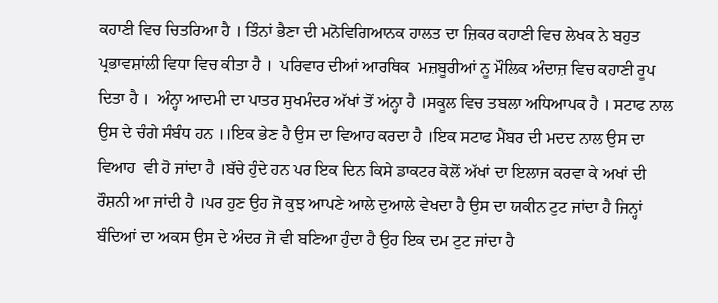ਕਹਾਣੀ ਵਿਚ ਚਿਤਰਿਆ ਹੈ । ਤਿੰਨਾਂ ਭੈਣਾ ਦੀ ਮਨੋਵਿਗਿਆਨਕ ਹਾਲਤ ਦਾ ਜ਼ਿਕਰ ਕਹਾਣੀ ਵਿਚ ਲੇਖਕ ਨੇ ਬਹੁਤ ਪ੍ਰਭਾਵਸ਼ਾਂਲੀ ਵਿਧਾ ਵਿਚ ਕੀਤਾ ਹੈ ।  ਪਰਿਵਾਰ ਦੀਆਂ ਆਰਥਿਕ  ਮਜ਼ਬੂਰੀਆਂ ਨੂ ਮੌਲਿਕ ਅੰਦਾਜ਼ ਵਿਚ ਕਹਾਣੀ ਰੂਪ ਦਿਤਾ ਹੈ ।  ਅੰਨ੍ਹਾ ਆਦਮੀ ਦਾ ਪਾਤਰ ਸੁਖਮੰਦਰ ਅੱਖਾਂ ਤੋਂ ਅਂਨ੍ਹਾ ਹੈ ।ਸਕੂਲ ਵਿਚ ਤਬਲਾ ਅਧਿਆਪਕ ਹੈ । ਸਟਾਫ ਨਾਲ ਉਸ ਦੇ ਚੰਗੇ ਸੰਬੰਧ ਹਨ ।।ਇਕ ਭੇਣ ਹੈ ਉਸ ਦਾ ਵਿਆਹ ਕਰਦਾ ਹੈ ।ਇਕ ਸਟਾਫ ਮੈਂਬਰ ਦੀ ਮਦਦ ਨਾਲ ਉਸ ਦਾ ਵਿਆਹ  ਵੀ ਹੋ ਜਾਂਦਾ ਹੈ ।ਬੱਚੇ ਹੁੰਦੇ ਹਨ ਪਰ ਇਕ ਦਿਨ ਕਿਸੇ ਡਾਕਟਰ ਕੋਲੋਂ ਅੱਖਾਂ ਦਾ ਇਲਾਜ ਕਰਵਾ ਕੇ ਅਖਾਂ ਦੀ ਰੌਸ਼ਨੀ ਆ ਜਾਂਦੀ ਹੈ ।ਪਰ ਹੁਣ ਉਹ ਜੋ ਕੁਝ ਆਪਣੇ ਆਲੇ ਦੁਆਲੇ ਵੇਖਦਾ ਹੈ ਉਸ ਦਾ ਯਕੀਨ ਟੁਟ ਜਾਂਦਾ ਹੈ ਜਿਨ੍ਹਾਂ ਬੰਦਿਆਂ ਦਾ ਅਕਸ ਉਸ ਦੇ ਅੰਦਰ ਜੋ ਵੀ ਬਣਿਆ ਹੁੰਦਾ ਹੈ ਉਹ ਇਕ ਦਮ ਟੁਟ ਜਾਂਦਾ ਹੈ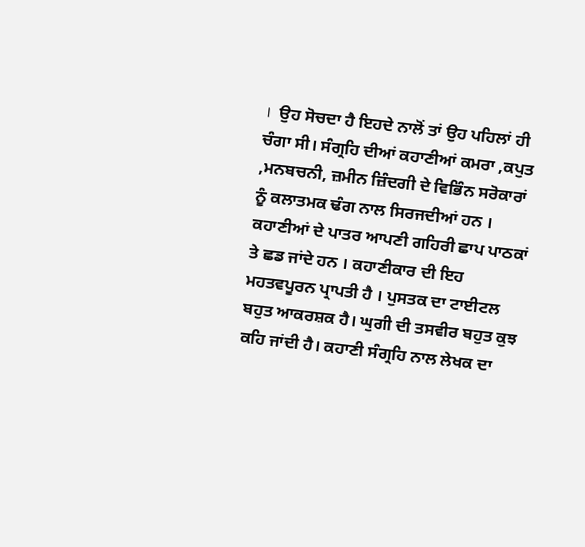।  ਉਹ ਸੋਚਦਾ ਹੈ ਇਹਦੇ ਨਾਲੋਂ ਤਾਂ ਉਹ ਪਹਿਲਾਂ ਹੀ ਚੰਗਾ ਸੀ। ਸੰਗ੍ਰਹਿ ਦੀਆਂ ਕਹਾਣੀਆਂ ਕਮਰਾ ,ਕਪੁਤ ,ਮਨਬਚਨੀ, ਜ਼ਮੀਨ ਜ਼ਿੰਦਗੀ ਦੇ ਵਿਭਿੰਨ ਸਰੋਕਾਰਾਂ ਨੂੰ ਕਲਾਤਮਕ ਢੰਗ ਨਾਲ ਸਿਰਜਦੀਆਂ ਹਨ । ਕਹਾਣੀਆਂ ਦੇ ਪਾਤਰ ਆਪਣੀ ਗਹਿਰੀ ਛਾਪ ਪਾਠਕਾਂ ਤੇ ਛਡ ਜਾਂਦੇ ਹਨ । ਕਹਾਣੀਕਾਰ ਦੀ ਇਹ ਮਹਤਵਪੂਰਨ ਪ੍ਰਾਪਤੀ ਹੈ । ਪੁਸਤਕ ਦਾ ਟਾਈਟਲ ਬਹੁਤ ਆਕਰਸ਼ਕ ਹੈ। ਘੁਗੀ ਦੀ ਤਸਵੀਰ ਬਹੁਤ ਕੁਝ ਕਹਿ ਜਾਂਦੀ ਹੈ। ਕਹਾਣੀ ਸੰਗ੍ਰਹਿ ਨਾਲ ਲੇਖਕ ਦਾ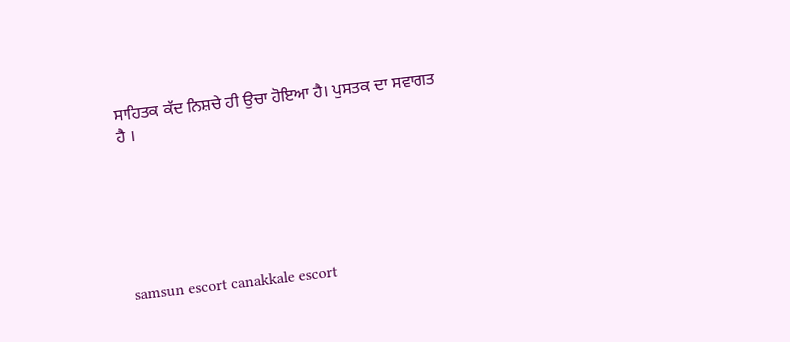ਸਾਹਿਤਕ ਕੱਦ ਨਿਸ਼ਚੇ ਹੀ ਉਚਾ ਹੋਇਆ ਹੈ। ਪੁਸਤਕ ਦਾ ਸਵਾਗਤ ਹੈ ।






samsun escort canakkale escort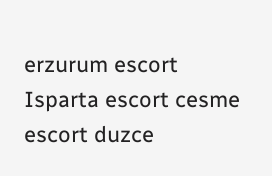erzurum escort Isparta escort cesme escort duzce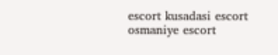escort kusadasi escort osmaniye escort